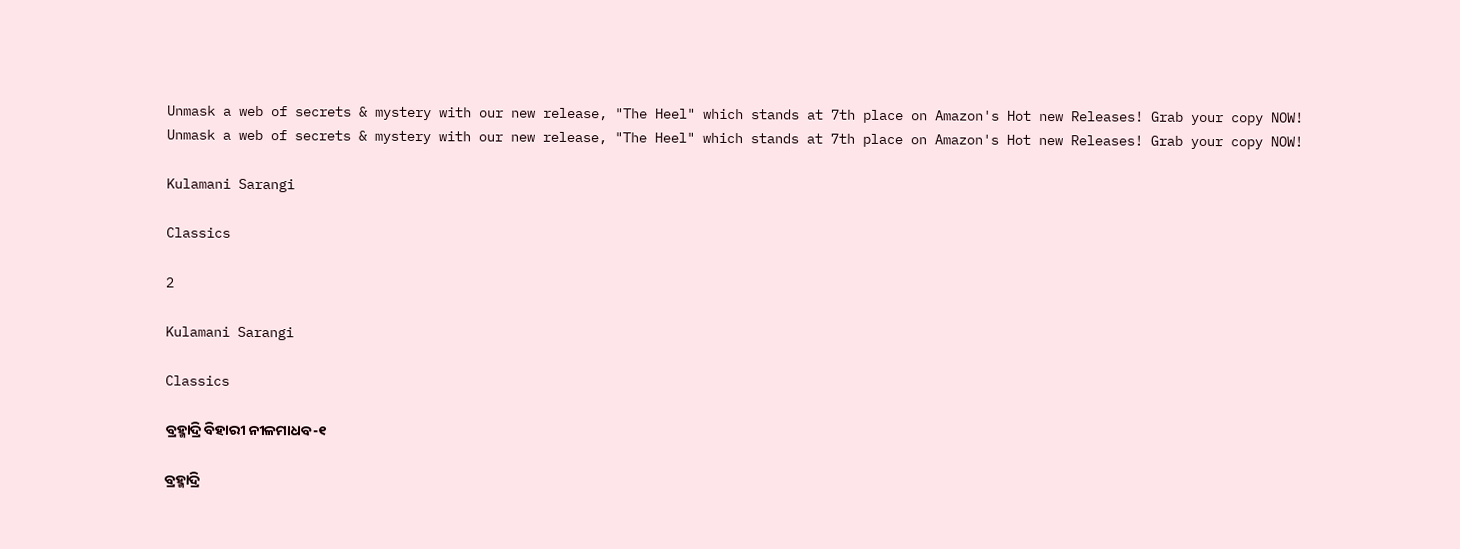Unmask a web of secrets & mystery with our new release, "The Heel" which stands at 7th place on Amazon's Hot new Releases! Grab your copy NOW!
Unmask a web of secrets & mystery with our new release, "The Heel" which stands at 7th place on Amazon's Hot new Releases! Grab your copy NOW!

Kulamani Sarangi

Classics

2

Kulamani Sarangi

Classics

ବ୍ରହ୍ମାଦ୍ରି ବିହାରୀ ନୀଳମାଧବ-୧

ବ୍ରହ୍ମାଦ୍ରି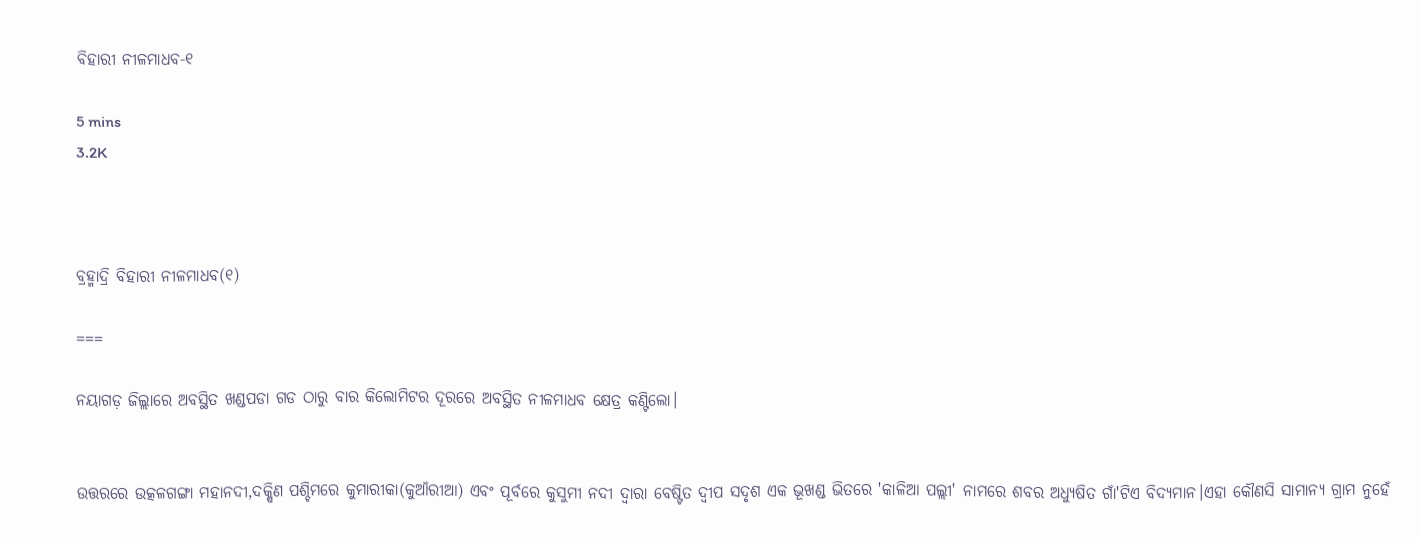ବିହାରୀ ନୀଳମାଧବ-୧

5 mins
3.2K



ବ୍ରହ୍ମାଦ୍ରି ବିହାରୀ ନୀଳମାଧବ(୧)

===

ନୟାଗଡ଼ ଜିଲ୍ଲାରେ ଅବସ୍ଥିତ ଖଣ୍ଡପଡା ଗଡ ଠାରୁ ବାର କିଲୋମିଟର ଦୂରରେ ଅବସ୍ଥିତ ନୀଳମାଧବ କ୍ଷେତ୍ର କଣ୍ଟିଲୋ।


ଉତ୍ତରରେ ଉତ୍କଳଗଙ୍ଗା ମହାନଦୀ,ଦକ୍ଷିଣ ପଶ୍ଚିମରେ କୁମାରୀକା(କୁଆଁରୀଆ) ଏବଂ ପୂର୍ବରେ କୁସୁମୀ ନଦୀ ଦ୍ୱାରା ବେଷ୍ଟିତ ଦ୍ୱୀପ ସଦୃଶ ଏକ ଭୂଖଣ୍ଡ ଭିତରେ 'କାଳିଆ ପଲ୍ଲୀ' ନାମରେ ଶବର ଅଧ୍ୟୁଷିତ ଗାଁ'ଟିଏ ବିଦ୍ୟମାନ।ଏହା କୌଣସି ସାମାନ୍ୟ ଗ୍ରାମ ନୁହେଁ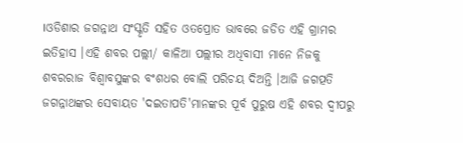।ଓଡିଶାର ଜଗନ୍ନାଥ ସଂସ୍କୃତି ସହିତ ଓତପ୍ରୋତ ଭାବରେ ଜଡିତ ଏହି ଗ୍ରାମର ଇତିହାସ ।ଏହି ଶବର ପଲ୍ଲୀ/ କାଳିଆ ପଲ୍ଲୀର ଅଧିବାସୀ ମାନେ ନିଜକୁ ଶବରରାଜ ବିଶ୍ୱାବସୁଙ୍କର ବଂଶଧର ବୋଲି ପରିଚୟ ଦିଅନ୍ତି ।ଆଜି ଜଗତ୍ପତି ଜଗନ୍ନାଥଙ୍କର ସେବାୟତ 'ଦଇତାପତି'ମାନଙ୍କର ପୂର୍ବ ପୁରୁଷ ଏହି ଶବର ଦ୍ୱୀପରୁ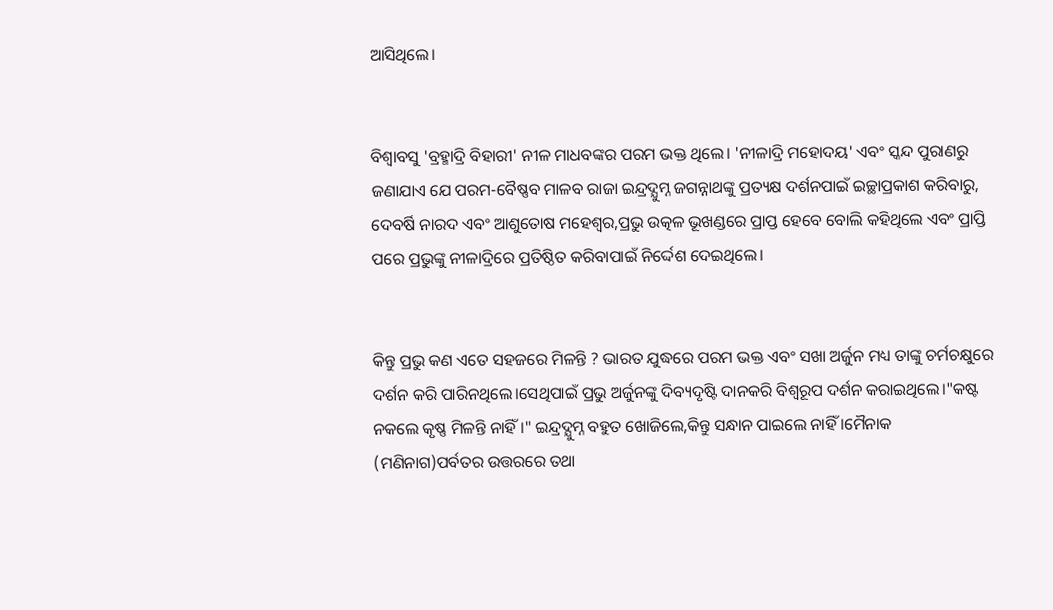ଆସିଥିଲେ।


ବିଶ୍ୱାବସୁ 'ବ୍ରହ୍ମାଦ୍ରି ବିହାରୀ' ନୀଳ ମାଧବଙ୍କର ପରମ ଭକ୍ତ ଥିଲେ। 'ନୀଳାଦ୍ରି ମହୋଦୟ' ଏବଂ ସ୍କନ୍ଦ ପୁରାଣରୁ ଜଣାଯାଏ ଯେ ପରମ-ବୈଷ୍ଣବ ମାଳବ ରାଜା ଇନ୍ଦ୍ରଦ୍ଯୁମ୍ନ ଜଗନ୍ନାଥଙ୍କୁ ପ୍ରତ୍ୟକ୍ଷ ଦର୍ଶନପାଇଁ ଇଚ୍ଛାପ୍ରକାଶ କରିବାରୁ, ଦେବର୍ଷି ନାରଦ ଏବଂ ଆଶୁତୋଷ ମହେଶ୍ଵର,ପ୍ରଭୁ ଉତ୍କଳ ଭୂଖଣ୍ଡରେ ପ୍ରାପ୍ତ ହେବେ ବୋଲି କହିଥିଲେ ଏବଂ ପ୍ରାପ୍ତି ପରେ ପ୍ରଭୁଙ୍କୁ ନୀଳାଦ୍ରିରେ ପ୍ରତିଷ୍ଠିତ କରିବାପାଇଁ ନିର୍ଦ୍ଦେଶ ଦେଇଥିଲେ।


କିନ୍ତୁ ପ୍ରଭୁ କଣ ଏତେ ସହଜରେ ମିଳନ୍ତି ? ଭାରତ ଯୁଦ୍ଧରେ ପରମ ଭକ୍ତ ଏବଂ ସଖା ଅର୍ଜୁନ ମଧ୍ୟ ତାଙ୍କୁ ଚର୍ମଚକ୍ଷୁରେ ଦର୍ଶନ କରି ପାରିନଥିଲେ।ସେଥିପାଇଁ ପ୍ରଭୁ ଅର୍ଜୁନଙ୍କୁ ଦିବ୍ୟଦୃଷ୍ଟି ଦାନକରି ବିଶ୍ୱରୂପ ଦର୍ଶନ କରାଇଥିଲେ।"କଷ୍ଟ ନକଲେ କୃଷ୍ଣ ମିଳନ୍ତି ନାହିଁ ।" ଇନ୍ଦ୍ରଦ୍ଯୁମ୍ନ ବହୁତ ଖୋଜିଲେ,କିନ୍ତୁ ସନ୍ଧାନ ପାଇଲେ ନାହିଁ ।ମୈନାକ (ମଣିନାଗ)ପର୍ବତର ଉତ୍ତରରେ ତଥା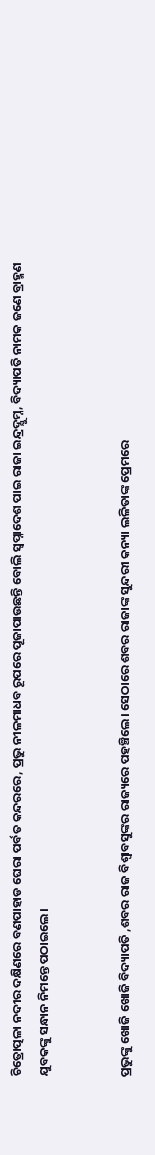ଚିତ୍ରୋତ୍ପଳା ନଦୀର ଦକ୍ଷିଣରେ ବଣପାହାଡ ଘେରା ପର୍ବତ କନ୍ଦରରେ, ପ୍ରଭୁ ନୀଳମାଧବ ରୂପରେ ପୂଜାପାଉଛନ୍ତି ବୋଲି ସ୍ୱପ୍ନାଦେଶ ପାଇ ରାଜା ଇନ୍ଦ୍ରଦ୍ଯୁମ୍ନ, ବିଦ୍ୟାପତି ନାମକ ଜଣେ ବ୍ରାହ୍ମଣ ଯୁବକଙ୍କୁ ସନ୍ଧାନ ନିମନ୍ତେ ପଠାଇଲେ।


ପ୍ରଭୁଙ୍କୁ ଖୋଜି ଖୋଜି ବିଦ୍ୟାପତି ,ଶବର ରାଜ ବିଶ୍ୱାବସୁଙ୍କର ରାଜ୍ୟରେ ପହଞ୍ଚିଲେ। ସେଠାରେ ଶବର ରାଜାଙ୍କ ସୁନ୍ଦରୀ କନ୍ୟା ଲଳିତାଙ୍କ ପ୍ରେମରେ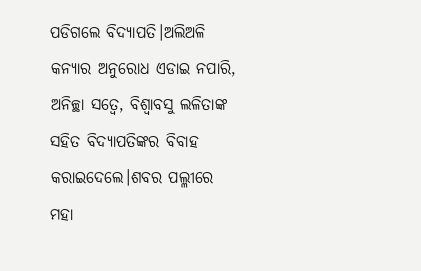ପଡିଗଲେ ବିଦ୍ୟାପତି।ଅଲିଅଳି କନ୍ୟାର ଅନୁରୋଧ ଏଡାଇ ନପାରି, ଅନିଚ୍ଛା ସତ୍ୱେ, ବିଶ୍ଵାବସୁ ଲଳିତାଙ୍କ ସହିତ ବିଦ୍ୟାପତିଙ୍କର ବିବାହ କରାଇଦେଲେ।ଶବର ପଲ୍ଳୀରେ ମହା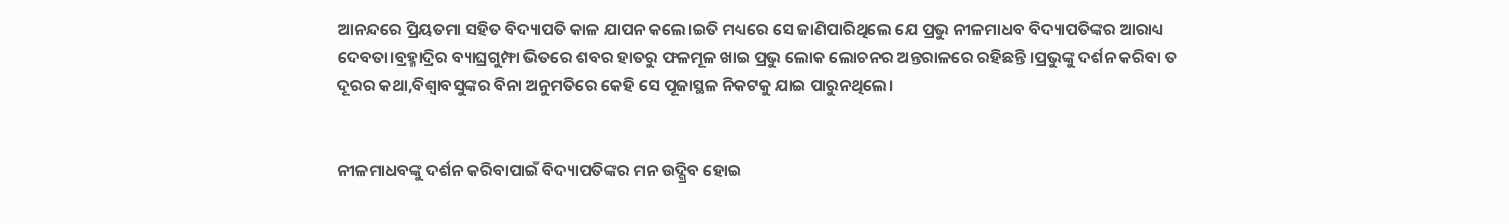ଆନନ୍ଦରେ ପ୍ରିୟତମା ସହିତ ବିଦ୍ୟାପତି କାଳ ଯାପନ କଲେ।ଇତି ମଧ୍ୟରେ ସେ ଜାଣିପାରିଥିଲେ ଯେ ପ୍ରଭୁ ନୀଳମାଧବ ବିଦ୍ୟାପତିଙ୍କର ଆରାଧ୍ୟ ଦେବତା।ବ୍ରହ୍ମାଦ୍ରିର ବ୍ୟାଘ୍ରଗୁମ୍ଫା ଭିତରେ ଶବର ହାତରୁ ଫଳମୂଳ ଖାଇ ପ୍ରଭୁ ଲୋକ ଲୋଚନର ଅନ୍ତରାଳରେ ରହିଛନ୍ତି ।ପ୍ରଭୁଙ୍କୁ ଦର୍ଶନ କରିବା ତ ଦୂରର କଥା,ବିଶ୍ଵାବସୁଙ୍କର ବିନା ଅନୁମତିରେ କେହି ସେ ପୂଜାସ୍ଥଳ ନିକଟକୁ ଯାଇ ପାରୁନଥିଲେ।


ନୀଳମାଧବଙ୍କୁ ଦର୍ଶନ କରିବାପାଇଁ ବିଦ୍ୟାପତିଙ୍କର ମନ ଉଦ୍ଗ୍ରିବ ହୋଇ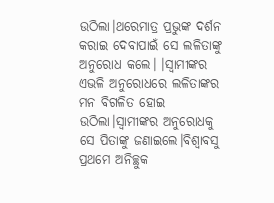ଉଠିଲା।ଥରେମାତ୍ର ପ୍ରଭୁଙ୍କ ଦର୍ଶନ କରାଇ ଦେବାପାଇଁ ସେ ଲଳିତାଙ୍କୁ ଅନୁରୋଧ କଲେ। ।ସ୍ୱାମୀଙ୍କର ଏଭଳି ଅନୁରୋଧରେ ଲଳିତାଙ୍କର ମନ ବିଗଳିତ ହୋଇ ଉଠିଲା।ସ୍ୱାମୀଙ୍କର ଅନୁରୋଧକୁ ସେ ପିତାଙ୍କୁ ଜଣାଇଲେ।ବିଶ୍ୱାବସୁ ପ୍ରଥମେ ଅନିଚ୍ଛୁକ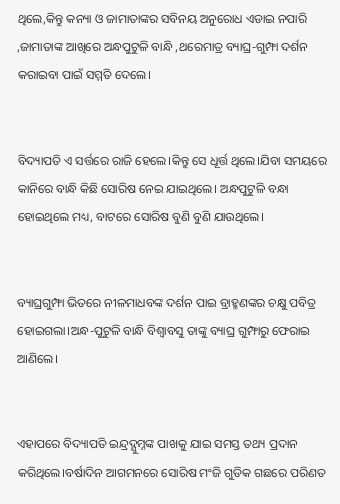ଥିଲେ,କିନ୍ତୁ କନ୍ୟା ଓ ଜାମାତାଙ୍କର ସବିନୟ ଅନୁରୋଧ ଏଡାଇ ନପାରି ,ଜାମାତାଙ୍କ ଆଖିରେ ଅନ୍ଧପୁଟୁଳି ବାନ୍ଧି ,ଥରେମାତ୍ର ବ୍ୟାଘ୍ର-ଗୁମ୍ଫା ଦର୍ଶନ କରାଇବା ପାଇଁ ସମ୍ମତି ଦେଲେ।


ବିଦ୍ୟାପତି ଏ ସର୍ତ୍ତରେ ରାଜି ହେଲେ।କିନ୍ତୁ ସେ ଧୂର୍ତ୍ତ ଥିଲେ।ଯିବା ସମୟରେ କାନିରେ ବାନ୍ଧି କିଛି ସୋରିଷ ନେଇ ଯାଇଥିଲେ। ଅନ୍ଧପୁଟୁଳି ବନ୍ଧା ହୋଇଥିଲେ ମଧ୍ୟ, ବାଟରେ ସୋରିଷ ବୁଣି ବୁଣି ଯାଉଥିଲେ।


ବ୍ୟାଘ୍ରଗୁମ୍ଫା ଭିତରେ ନୀଳମାଧବଙ୍କ ଦର୍ଶନ ପାଇ ବ୍ରାହ୍ମଣଙ୍କର ଚକ୍ଷୁ ପବିତ୍ର ହୋଇଗଲା।ଅନ୍ଧ-ପୁଟୁଳି ବାନ୍ଧି ବିଶ୍ଵାବସୁ ତାଙ୍କୁ ବ୍ୟାଘ୍ର ଗୁମ୍ଫାରୁ ଫେରାଇ ଆଣିଲେ।


ଏହାପରେ ବିଦ୍ୟାପତି ଇନ୍ଦ୍ରଦ୍ଯୁମ୍ନଙ୍କ ପାଖକୁ ଯାଇ ସମସ୍ତ ତଥ୍ୟ ପ୍ରଦାନ କରିଥିଲେ।ବର୍ଷାଦିନ ଆଗମନରେ ସୋରିଷ ମଂଜି ଗୁଡିକ ଗଛରେ ପରିଣତ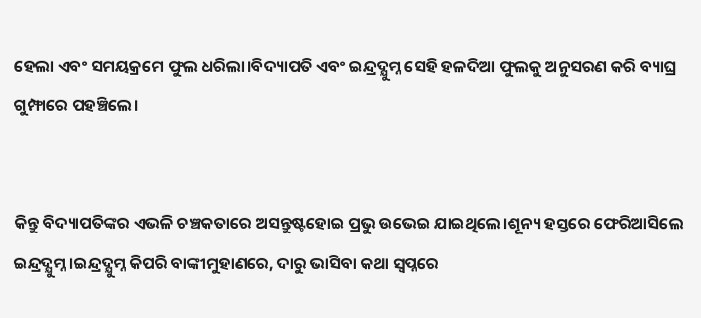ହେଲା ଏବଂ ସମୟକ୍ରମେ ଫୁଲ ଧରିଲା।ବିଦ୍ୟାପତି ଏବଂ ଇନ୍ଦ୍ରଦ୍ଯୁମ୍ନ ସେହି ହଳଦିଆ ଫୁଲକୁ ଅନୁସରଣ କରି ବ୍ୟାଘ୍ର ଗୁମ୍ଫାରେ ପହଞ୍ଚିଲେ।


କିନ୍ତୁ ବିଦ୍ୟାପତିଙ୍କର ଏଭଳି ଚଞ୍ଚକତାରେ ଅସନ୍ତୁଷ୍ଟହୋଇ ପ୍ରଭୁ ଉଭେଇ ଯାଇଥିଲେ।ଶୂନ୍ୟ ହସ୍ତରେ ଫେରିଆସିଲେ ଇନ୍ଦ୍ରଦ୍ଯୁମ୍ନ ।ଇନ୍ଦ୍ରଦ୍ଯୁମ୍ନ କିପରି ବାଙ୍କୀମୁହାଣରେ, ଦାରୁ ଭାସିବା କଥା ସ୍ୱପ୍ନରେ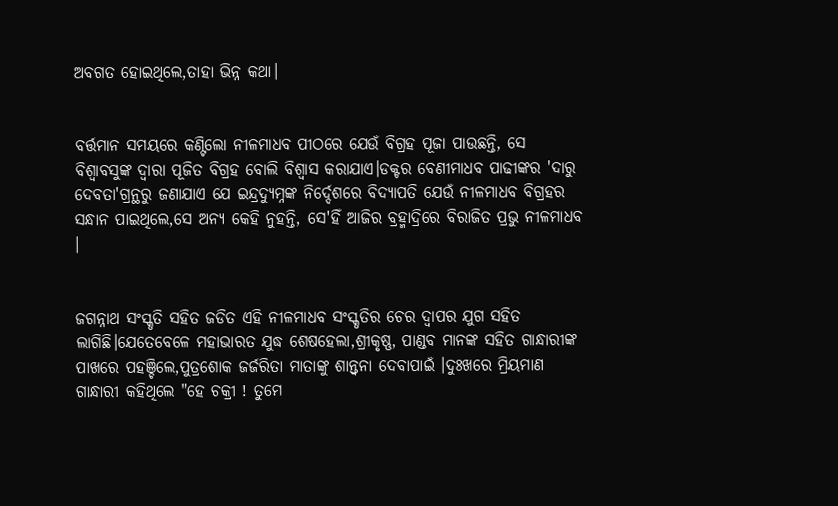ଅବଗତ ହୋଇଥିଲେ,ତାହା ଭିନ୍ନ କଥା।


ବର୍ତ୍ତମାନ ସମୟରେ କଣ୍ଟିଲୋ ନୀଳମାଧବ ପୀଠରେ ଯେଉଁ ବିଗ୍ରହ ପୂଜା ପାଉଛନ୍ତି, ସେ ବିଶ୍ଵାବସୁଙ୍କ ଦ୍ୱାରା ପୂଜିତ ବିଗ୍ରହ ବୋଲି ବିଶ୍ଵାସ କରାଯାଏ।ଡକ୍ଟର ବେଣୀମାଧବ ପାଢୀଙ୍କର 'ଦାରୁ ଦେବତା'ଗ୍ରନ୍ଥରୁ ଜଣାଯାଏ ଯେ ଇନ୍ଦ୍ରଦ୍ଯୁମ୍ନଙ୍କ ନିର୍ଦ୍ଦେଶରେ ବିଦ୍ୟାପତି ଯେଉଁ ନୀଳମାଧବ ବିଗ୍ରହର ସନ୍ଧାନ ପାଇଥିଲେ,ସେ ଅନ୍ୟ କେହି ନୁହନ୍ତି, ସେ'ହିଁ ଆଜିର ବ୍ରହ୍ମାଦ୍ରିରେ ବିରାଜିତ ପ୍ରଭୁ ନୀଳମାଧବ ।


ଜଗନ୍ନାଥ ସଂସ୍କୃତି ସହିତ ଜଡିତ ଏହି ନୀଳମାଧବ ସଂସ୍କୃତିର ଚେର ଦ୍ୱାପର ଯୁଗ ସହିତ ଲାଗିଛି।ଯେତେବେଳେ ମହାଭାରତ ଯୁଦ୍ଧ ଶେଷହେଲା,ଶ୍ରୀକୃଷ୍ଣ, ପାଣ୍ଡବ ମାନଙ୍କ ସହିତ ଗାନ୍ଧାରୀଙ୍କ ପାଖରେ ପହଞ୍ଚିଲେ,ପୁତ୍ରଶୋକ ଜର୍ଜରିତା ମାତାଙ୍କୁ ଶାନ୍ତ୍ବନା ଦେବାପାଇଁ ।ଦୁଃଖରେ ମ୍ରିୟମାଣ ଗାନ୍ଧାରୀ କହିଥିଲେ "ହେ ଚକ୍ରୀ ! ତୁମେ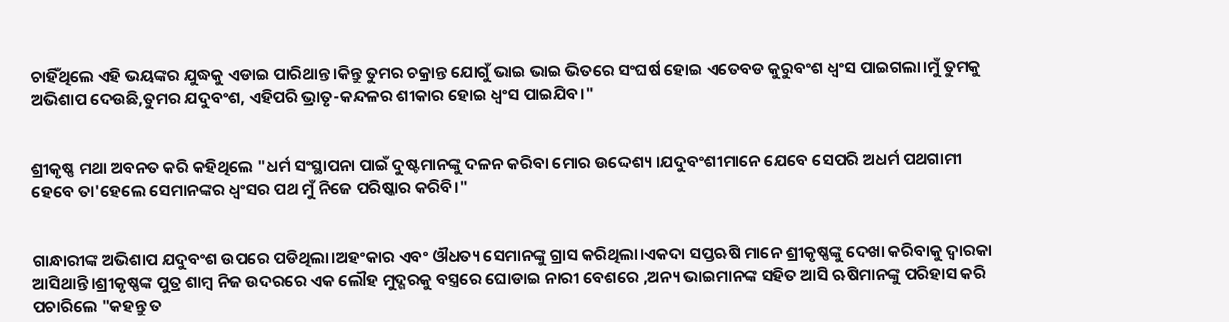ଚାହିଁଥିଲେ ଏହି ଭୟଙ୍କର ଯୁଦ୍ଧକୁ ଏଡାଇ ପାରିଥାନ୍ତ।କିନ୍ତୁ ତୁମର ଚକ୍ରାନ୍ତ ଯୋଗୁଁ ଭାଇ ଭାଇ ଭିତରେ ସଂଘର୍ଷ ହୋଇ ଏତେବଡ କୁରୁବଂଶ ଧ୍ୱଂସ ପାଇଗଲା।ମୁଁ ତୁମକୁ ଅଭିଶାପ ଦେଉଛି,ତୁମର ଯଦୁବଂଶ, ଏହିପରି ଭ୍ରାତୃ-କନ୍ଦଳର ଶୀକାର ହୋଇ ଧ୍ୱଂସ ପାଇଯିବ।"


ଶ୍ରୀକୃଷ୍ଣ ମଥା ଅବନତ କରି କହିଥିଲେ "ଧର୍ମ ସଂସ୍ଥାପନା ପାଇଁ ଦୁଷ୍ଟମାନଙ୍କୁ ଦଳନ କରିବା ମୋର ଉଦ୍ଦେଶ୍ୟ ।ଯଦୁବଂଶୀମାନେ ଯେବେ ସେପରି ଅଧର୍ମ ପଥଗାମୀ ହେବେ ତା'ହେଲେ ସେମାନଙ୍କର ଧ୍ୱଂସର ପଥ ମୁଁ ନିଜେ ପରିଷ୍କାର କରିବି।"


ଗାନ୍ଧାରୀଙ୍କ ଅଭିଶାପ ଯଦୁବଂଶ ଉପରେ ପଡିଥିଲା।ଅହଂକାର ଏବଂ ଔଧତ୍ୟ ସେମାନଙ୍କୁ ଗ୍ରାସ କରିଥିଲା।ଏକଦା ସପ୍ତଋଷି ମାନେ ଶ୍ରୀକୃଷ୍ଣଙ୍କୁ ଦେଖା କରିବାକୁ ଦ୍ୱାରକା ଆସିଥାନ୍ତି।ଶ୍ରୀକୃଷ୍ଣଙ୍କ ପୁତ୍ର ଶାମ୍ବ ନିଜ ଉଦରରେ ଏକ ଲୌହ ମୁଦ୍ଗରକୁ ବସ୍ତ୍ରରେ ଘୋଡାଇ ନାରୀ ବେଶରେ ,ଅନ୍ୟ ଭାଇମାନଙ୍କ ସହିତ ଆସି ଋଷିମାନଙ୍କୁ ପରିହାସ କରି ପଚାରିଲେ "କହନ୍ତୁ ତ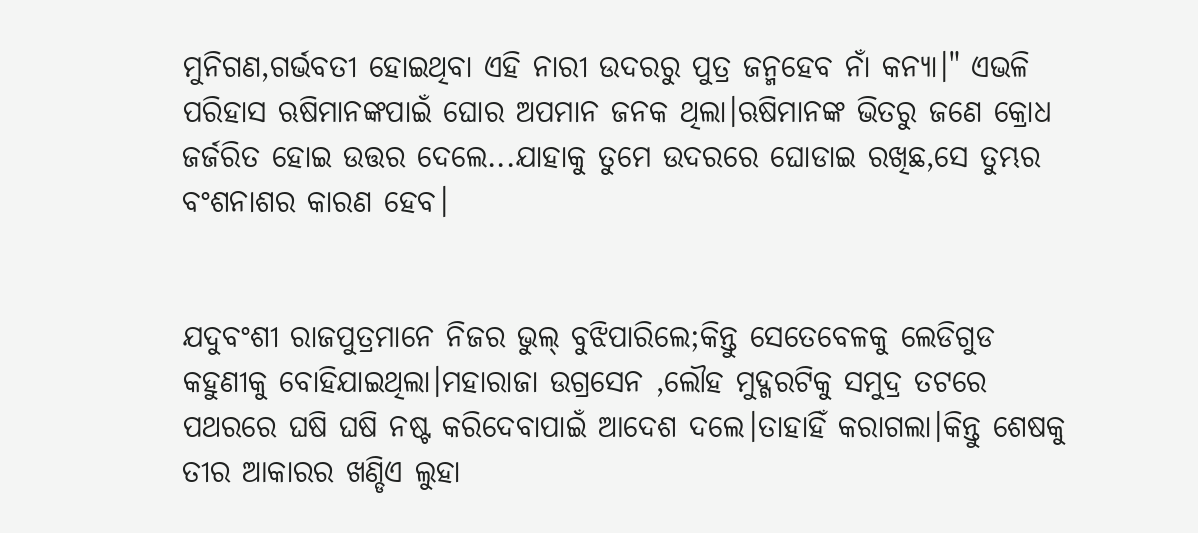ମୁନିଗଣ,ଗର୍ଭବତୀ ହୋଇଥିବା ଏହି ନାରୀ ଉଦରରୁ ପୁତ୍ର ଜନ୍ମହେବ ନାଁ କନ୍ୟା।" ଏଭଳି ପରିହାସ ଋଷିମାନଙ୍କପାଇଁ ଘୋର ଅପମାନ ଜନକ ଥିଲା।ଋଷିମାନଙ୍କ ଭିତରୁ ଜଣେ କ୍ରୋଧ ଜର୍ଜରିତ ହୋଇ ଉତ୍ତର ଦେଲେ...ଯାହାକୁ ତୁମେ ଉଦରରେ ଘୋଡାଇ ରଖିଛ,ସେ ତୁମ୍ଭର ବଂଶନାଶର କାରଣ ହେବ।


ଯଦୁବଂଶୀ ରାଜପୁତ୍ରମାନେ ନିଜର ଭୁଲ୍ ବୁଝିପାରିଲେ;କିନ୍ତୁ ସେତେବେଳକୁ ଲେଡିଗୁଡ କହୁଣୀକୁ ବୋହିଯାଇଥିଲା।ମହାରାଜା ଉଗ୍ରସେନ ,ଲୌହ ମୁଦ୍ଗରଟିକୁ ସମୁଦ୍ର ତଟରେ ପଥରରେ ଘଷି ଘଷି ନଷ୍ଟ କରିଦେବାପାଇଁ ଆଦେଶ ଦଲେ।ତାହାହିଁ କରାଗଲା।କିନ୍ତୁ ଶେଷକୁ ତୀର ଆକାରର ଖଣ୍ଡିଏ ଲୁହା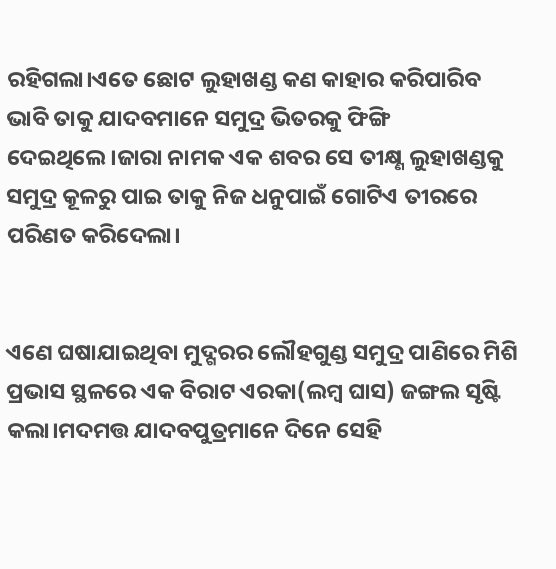ରହିଗଲା।ଏତେ ଛୋଟ ଲୁହାଖଣ୍ଡ କଣ କାହାର କରିପାରିବ ଭାବି ତାକୁ ଯାଦବମାନେ ସମୁଦ୍ର ଭିତରକୁ ଫିଙ୍ଗି ଦେଇଥିଲେ।ଜାରା ନାମକ ଏକ ଶବର ସେ ତୀକ୍ଷ୍ଣ ଲୁହାଖଣ୍ଡକୁ ସମୁଦ୍ର କୂଳରୁ ପାଇ ତାକୁ ନିଜ ଧନୁପାଇଁ ଗୋଟିଏ ତୀରରେ ପରିଣତ କରିଦେଲା।


ଏଣେ ଘଷାଯାଇଥିବା ମୁଦ୍ଗରର ଲୌହଗୁଣ୍ଡ ସମୁଦ୍ର ପାଣିରେ ମିଶି ପ୍ରଭାସ ସ୍ଥଳରେ ଏକ ବିରାଟ ଏରକା(ଲମ୍ବ ଘାସ) ଜଙ୍ଗଲ ସୃଷ୍ଟି କଲା।ମଦମତ୍ତ ଯାଦବପୁତ୍ରମାନେ ଦିନେ ସେହି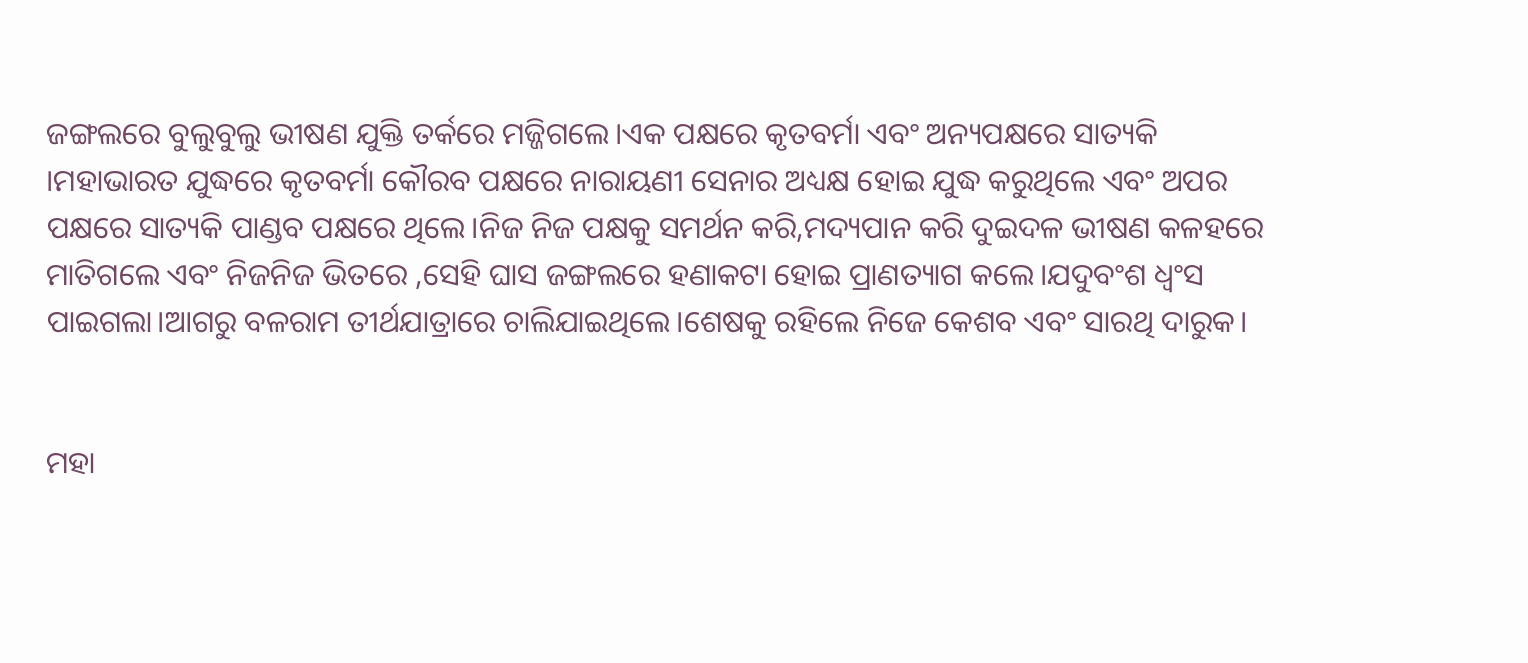ଜଙ୍ଗଲରେ ବୁଲୁବୁଲୁ ଭୀଷଣ ଯୁକ୍ତି ତର୍କରେ ମଜ୍ଜିଗଲେ।ଏକ ପକ୍ଷରେ କୃତବର୍ମା ଏବଂ ଅନ୍ୟପକ୍ଷରେ ସାତ୍ୟକି ।ମହାଭାରତ ଯୁଦ୍ଧରେ କୃତବର୍ମା କୌରବ ପକ୍ଷରେ ନାରାୟଣୀ ସେନାର ଅଧ୍ୟକ୍ଷ ହୋଇ ଯୁଦ୍ଧ କରୁଥିଲେ ଏବଂ ଅପର ପକ୍ଷରେ ସାତ୍ୟକି ପାଣ୍ଡବ ପକ୍ଷରେ ଥିଲେ।ନିଜ ନିଜ ପକ୍ଷକୁ ସମର୍ଥନ କରି,ମଦ୍ୟପାନ କରି ଦୁଇଦଳ ଭୀଷଣ କଳହରେ ମାତିଗଲେ ଏବଂ ନିଜନିଜ ଭିତରେ ,ସେହି ଘାସ ଜଙ୍ଗଲରେ ହଣାକଟା ହୋଇ ପ୍ରାଣତ୍ୟାଗ କଲେ।ଯଦୁବଂଶ ଧ୍ୱଂସ ପାଇଗଲା।ଆଗରୁ ବଳରାମ ତୀର୍ଥଯାତ୍ରାରେ ଚାଲିଯାଇଥିଲେ।ଶେଷକୁ ରହିଲେ ନିଜେ କେଶବ ଏବଂ ସାରଥି ଦାରୁକ।


ମହା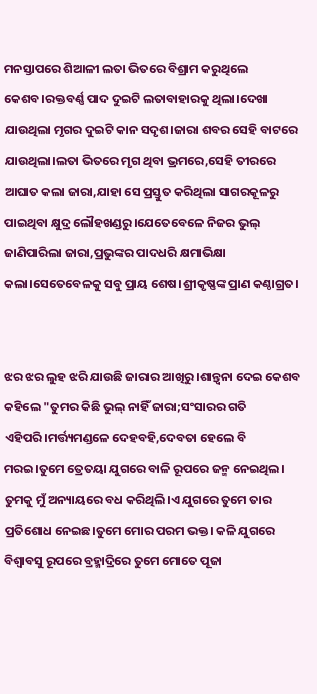ମନସ୍ତାପରେ ଶିଆଳୀ ଲତା ଭିତରେ ବିଶ୍ରାମ କରୁଥିଲେ କେଶବ।ରକ୍ତବର୍ଣ୍ଣ ପାଦ ଦୁଇଟି ଲତାବାହାରକୁ ଥିଲା।ଦେଖା ଯାଉଥିଲା ମୃଗର ଦୁଇଟି କାନ ସଦୃଶ।ଜାରା ଶବର ସେହି ବାଟରେ ଯାଉଥିଲା।ଲତା ଭିତରେ ମୃଗ ଥିବା ଭ୍ରମରେ,ସେହି ତୀରରେ ଆଘାତ କଲା ଜାରା,ଯାହା ସେ ପ୍ରସ୍ତୁତ କରିଥିଲା ସାଗରକୂଳରୁ ପାଇଥିବା କ୍ଷୁଦ୍ର ଲୌହଖଣ୍ଡରୁ।ଯେତେବେଳେ ନିଜର ଭୁଲ୍ ଜାଣିପାରିଲା ଜାରା,ପ୍ରଭୁଙ୍କର ପାଦଧରି କ୍ଷମାଭିକ୍ଷା କଲା।ସେତେବେଳକୁ ସବୁ ପ୍ରାୟ ଶେଷ।ଶ୍ରୀକୃଷ୍ଣଙ୍କ ପ୍ରାଣ କଣ୍ଠାଗ୍ରତ।


ଝର ଝର ଲୁହ ଝରି ଯାଉଛି ଜାରାର ଆଖିରୁ ।ଶାନ୍ତ୍ୱନା ଦେଇ କେଶବ କହିଲେ "ତୁମର କିଛି ଭୁଲ୍ ନାହିଁ ଜାରା;ସଂସାରର ଗତି ଏହିପରି।ମର୍ତ୍ତ୍ୟମଣ୍ଡଳେ ଦେହବହି,ଦେବତା ହେଲେ ବି ମରଇ।ତୁମେ ତ୍ରେତୟା ଯୁଗରେ ବାଳି ରୂପରେ ଜନ୍ମ ନେଇଥିଲ। ତୁମକୁ ମୁଁ ଅନ୍ୟାୟରେ ବଧ କରିଥିଲି।ଏ ଯୁଗରେ ତୁମେ ତାର ପ୍ରତିଶୋଧ ନେଇଛ।ତୁମେ ମୋର ପରମ ଭକ୍ତ। କଳି ଯୁଗରେ ବିଶ୍ୱାବସୁ ରୂପରେ ବ୍ରହ୍ମାଦ୍ରିରେ ତୁମେ ମୋତେ ପୂଜା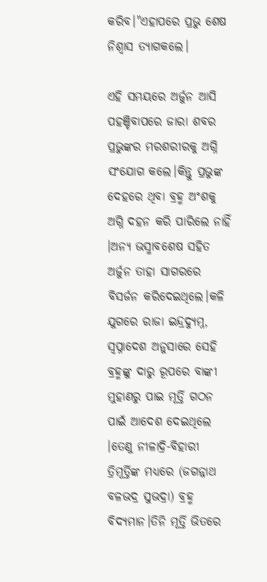କରିବ।"ଏହାପରେ ପ୍ରଭୁ ଶେଷ ନିଶ୍ୱାସ ତ୍ୟାଗକଲେ।

ଏହି ସମୟରେ ଅର୍ଜୁନ ଆସି ପହଞ୍ଚିବାପରେ ଜାରା ଶବର ପ୍ରଭୁଙ୍କର ମରଶରୀରକୁ ଅଗ୍ନି ସଂଯୋଗ କଲେ।କିନ୍ତୁ ପ୍ରଭୁଙ୍କ ଦେହରେ ଥିବା ବ୍ରହ୍ମ ଅଂଶକୁ ଅଗ୍ନି ଦହନ କରି ପାରିଲେ ନାହିଁ ।ଅନ୍ୟ ଭସ୍ମାବଶେଷ ସହିତ ଅର୍ଜୁନ ତାହା ସାଗରରେ ବିସର୍ଜନ କରିଦେଇଥିଲେ।କଳି ଯୁଗରେ ରାଜା ଇନ୍ଦ୍ରଦ୍ଯୁମ୍ନ, ସ୍ୱପ୍ନାଦେଶ ଅନୁସାରେ ସେହି ବ୍ରହ୍ମଙ୍କୁ ଦାରୁ ରୂପରେ ବାଙ୍କୀ ମୁହାଣରୁ ପାଇ ମୂର୍ତ୍ତି ଗଠନ ପାଇଁ ଆଦେଶ ଦେଇଥିଲେ ।ତେଣୁ ନୀଳାଦ୍ରି-ବିହାରୀ ତ୍ରିମୂର୍ତ୍ତିଙ୍କ ମଧ୍ୟରେ (ଜଗନ୍ନାଥ ବଳଭଦ୍ର ସୁଭଦ୍ରା) ବ୍ରହ୍ମ ବିଦ୍ୟମାନ।ତିନି ମୂର୍ତ୍ତି ଭିତରେ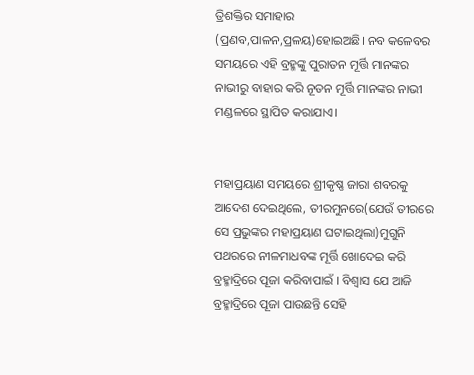ତ୍ରିଶକ୍ତିର ସମାହାର (ପ୍ରଣବ,ପାଳନ,ପ୍ରଳୟ)ହୋଇଅଛି। ନବ କଳେବର ସମୟରେ ଏହି ବ୍ରହ୍ମଙ୍କୁ ପୁରାତନ ମୂର୍ତ୍ତି ମାନଙ୍କର ନାଭୀରୁ ବାହାର କରି ନୂତନ ମୂର୍ତ୍ତି ମାନଙ୍କର ନାଭୀ ମଣ୍ଡଳରେ ସ୍ଥାପିତ କରାଯାଏ।


ମହାପ୍ରୟାଣ ସମୟରେ ଶ୍ରୀକୃଷ୍ଣ ଜାରା ଶବରକୁ ଆଦେଶ ଦେଇଥିଲେ, ତୀରମୁନରେ(ଯେଉଁ ତୀରରେ ସେ ପ୍ରଭୁଙ୍କର ମହାପ୍ରୟାଣ ଘଟାଇଥିଲା)ମୁଗୁନି ପଥରରେ ନୀଳମାଧବଙ୍କ ମୂର୍ତ୍ତି ଖୋଦେଇ କରି ବ୍ରହ୍ମାଦ୍ରିରେ ପୂଜା କରିବାପାଇଁ । ବିଶ୍ବାସ ଯେ ଆଜି ବ୍ରହ୍ମାଦ୍ରିରେ ପୂଜା ପାଉଛନ୍ତି ସେହି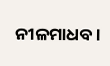ନୀଳମାଧବ।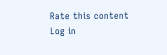Rate this content
Log in